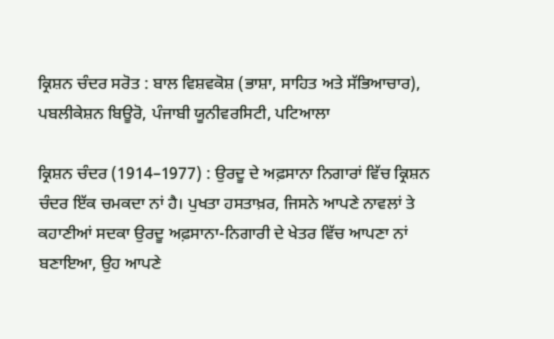ਕ੍ਰਿਸ਼ਨ ਚੰਦਰ ਸਰੋਤ : ਬਾਲ ਵਿਸ਼ਵਕੋਸ਼ (ਭਾਸ਼ਾ, ਸਾਹਿਤ ਅਤੇ ਸੱਭਿਆਚਾਰ), ਪਬਲੀਕੇਸ਼ਨ ਬਿਊਰੋ, ਪੰਜਾਬੀ ਯੂਨੀਵਰਸਿਟੀ, ਪਟਿਆਲਾ

ਕ੍ਰਿਸ਼ਨ ਚੰਦਰ (1914–1977) : ਉਰਦੂ ਦੇ ਅਫ਼ਸਾਨਾ ਨਿਗਾਰਾਂ ਵਿੱਚ ਕ੍ਰਿਸ਼ਨ ਚੰਦਰ ਇੱਕ ਚਮਕਦਾ ਨਾਂ ਹੈ। ਪੁਖਤਾ ਹਸਤਾਖ਼ਰ, ਜਿਸਨੇ ਆਪਣੇ ਨਾਵਲਾਂ ਤੇ ਕਹਾਣੀਆਂ ਸਦਕਾ ਉਰਦੂ ਅਫ਼ਸਾਨਾ-ਨਿਗਾਰੀ ਦੇ ਖੇਤਰ ਵਿੱਚ ਆਪਣਾ ਨਾਂ ਬਣਾਇਆ, ਉਹ ਆਪਣੇ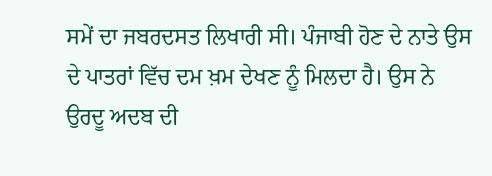ਸਮੇਂ ਦਾ ਜਬਰਦਸਤ ਲਿਖਾਰੀ ਸੀ। ਪੰਜਾਬੀ ਹੋਣ ਦੇ ਨਾਤੇ ਉਸ ਦੇ ਪਾਤਰਾਂ ਵਿੱਚ ਦਮ ਖ਼ਮ ਦੇਖਣ ਨੂੰ ਮਿਲਦਾ ਹੈ। ਉਸ ਨੇ ਉਰਦੂ ਅਦਬ ਦੀ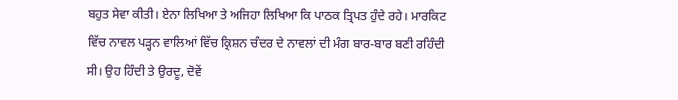ਬਹੁਤ ਸੇਵਾ ਕੀਤੀ। ਏਨਾ ਲਿਖਿਆ ਤੇ ਅਜਿਹਾ ਲਿਖਿਆ ਕਿ ਪਾਠਕ ਤ੍ਰਿਪਤ ਹੁੰਦੇ ਰਹੇ। ਮਾਰਕਿਟ ਵਿੱਚ ਨਾਵਲ ਪੜ੍ਹਨ ਵਾਲਿਆਂ ਵਿੱਚ ਕ੍ਰਿਸ਼ਨ ਚੰਦਰ ਦੇ ਨਾਵਲਾਂ ਦੀ ਮੰਗ ਬਾਰ-ਬਾਰ ਬਣੀ ਰਹਿੰਦੀ ਸੀ। ਉਹ ਹਿੰਦੀ ਤੇ ਉਰਦੂ, ਦੋਵੇਂ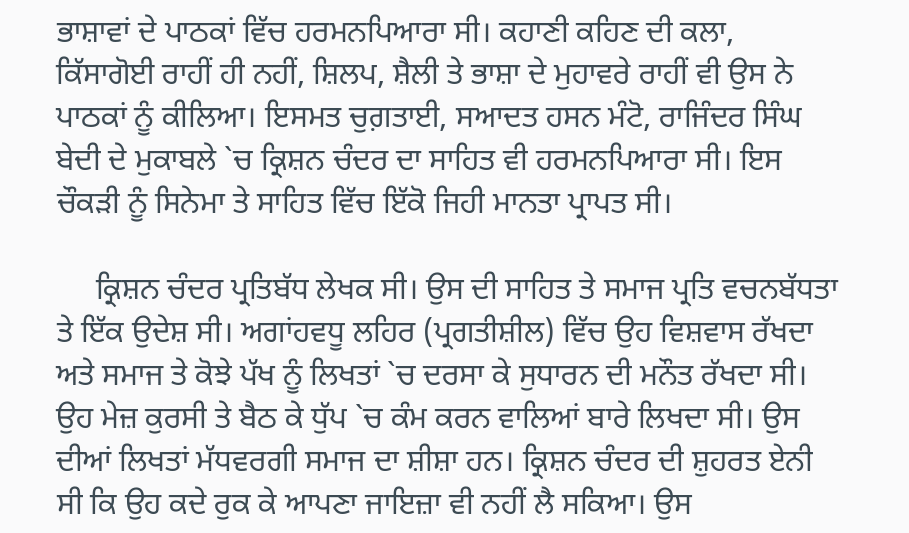ਭਾਸ਼ਾਵਾਂ ਦੇ ਪਾਠਕਾਂ ਵਿੱਚ ਹਰਮਨਪਿਆਰਾ ਸੀ। ਕਹਾਣੀ ਕਹਿਣ ਦੀ ਕਲਾ, ਕਿੱਸਾਗੋਈ ਰਾਹੀਂ ਹੀ ਨਹੀਂ, ਸ਼ਿਲਪ, ਸ਼ੈਲੀ ਤੇ ਭਾਸ਼ਾ ਦੇ ਮੁਹਾਵਰੇ ਰਾਹੀਂ ਵੀ ਉਸ ਨੇ ਪਾਠਕਾਂ ਨੂੰ ਕੀਲਿਆ। ਇਸਮਤ ਚੁਗ਼ਤਾਈ, ਸਆਦਤ ਹਸਨ ਮੰਟੋ, ਰਾਜਿੰਦਰ ਸਿੰਘ ਬੇਦੀ ਦੇ ਮੁਕਾਬਲੇ `ਚ ਕ੍ਰਿਸ਼ਨ ਚੰਦਰ ਦਾ ਸਾਹਿਤ ਵੀ ਹਰਮਨਪਿਆਰਾ ਸੀ। ਇਸ ਚੌਕੜੀ ਨੂੰ ਸਿਨੇਮਾ ਤੇ ਸਾਹਿਤ ਵਿੱਚ ਇੱਕੋ ਜਿਹੀ ਮਾਨਤਾ ਪ੍ਰਾਪਤ ਸੀ।

     ਕ੍ਰਿਸ਼ਨ ਚੰਦਰ ਪ੍ਰਤਿਬੱਧ ਲੇਖਕ ਸੀ। ਉਸ ਦੀ ਸਾਹਿਤ ਤੇ ਸਮਾਜ ਪ੍ਰਤਿ ਵਚਨਬੱਧਤਾ ਤੇ ਇੱਕ ਉਦੇਸ਼ ਸੀ। ਅਗਾਂਹਵਧੂ ਲਹਿਰ (ਪ੍ਰਗਤੀਸ਼ੀਲ) ਵਿੱਚ ਉਹ ਵਿਸ਼ਵਾਸ ਰੱਖਦਾ ਅਤੇ ਸਮਾਜ ਤੇ ਕੋਝੇ ਪੱਖ ਨੂੰ ਲਿਖਤਾਂ `ਚ ਦਰਸਾ ਕੇ ਸੁਧਾਰਨ ਦੀ ਮਨੌਤ ਰੱਖਦਾ ਸੀ। ਉਹ ਮੇਜ਼ ਕੁਰਸੀ ਤੇ ਬੈਠ ਕੇ ਧੁੱਪ `ਚ ਕੰਮ ਕਰਨ ਵਾਲਿਆਂ ਬਾਰੇ ਲਿਖਦਾ ਸੀ। ਉਸ ਦੀਆਂ ਲਿਖਤਾਂ ਮੱਧਵਰਗੀ ਸਮਾਜ ਦਾ ਸ਼ੀਸ਼ਾ ਹਨ। ਕ੍ਰਿਸ਼ਨ ਚੰਦਰ ਦੀ ਸ਼ੁਹਰਤ ਏਨੀ ਸੀ ਕਿ ਉਹ ਕਦੇ ਰੁਕ ਕੇ ਆਪਣਾ ਜਾਇਜ਼ਾ ਵੀ ਨਹੀਂ ਲੈ ਸਕਿਆ। ਉਸ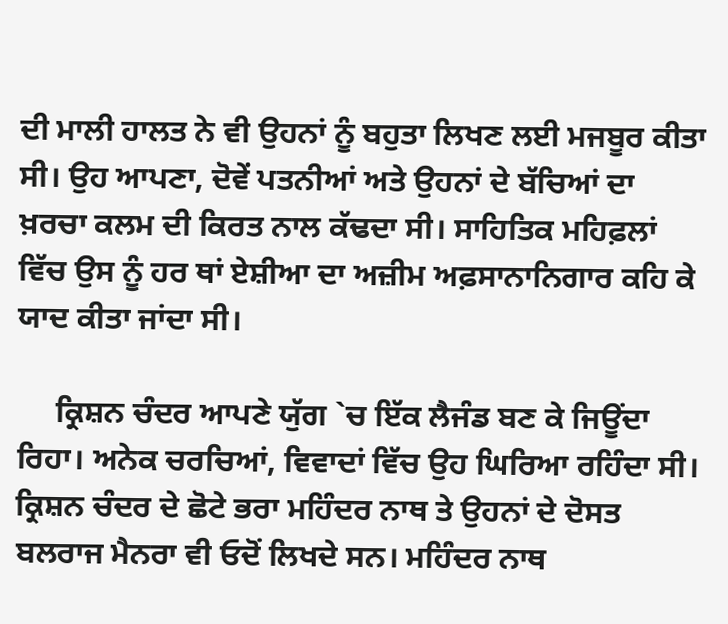ਦੀ ਮਾਲੀ ਹਾਲਤ ਨੇ ਵੀ ਉਹਨਾਂ ਨੂੰ ਬਹੁਤਾ ਲਿਖਣ ਲਈ ਮਜਬੂਰ ਕੀਤਾ ਸੀ। ਉਹ ਆਪਣਾ, ਦੋਵੇਂ ਪਤਨੀਆਂ ਅਤੇ ਉਹਨਾਂ ਦੇ ਬੱਚਿਆਂ ਦਾ ਖ਼ਰਚਾ ਕਲਮ ਦੀ ਕਿਰਤ ਨਾਲ ਕੱਢਦਾ ਸੀ। ਸਾਹਿਤਿਕ ਮਹਿਫ਼ਲਾਂ ਵਿੱਚ ਉਸ ਨੂੰ ਹਰ ਥਾਂ ਏਸ਼ੀਆ ਦਾ ਅਜ਼ੀਮ ਅਫ਼ਸਾਨਾਨਿਗਾਰ ਕਹਿ ਕੇ ਯਾਦ ਕੀਤਾ ਜਾਂਦਾ ਸੀ।

     ਕ੍ਰਿਸ਼ਨ ਚੰਦਰ ਆਪਣੇ ਯੁੱਗ `ਚ ਇੱਕ ਲੈਜੰਡ ਬਣ ਕੇ ਜਿਊਂਦਾ ਰਿਹਾ। ਅਨੇਕ ਚਰਚਿਆਂ, ਵਿਵਾਦਾਂ ਵਿੱਚ ਉਹ ਘਿਰਿਆ ਰਹਿੰਦਾ ਸੀ। ਕ੍ਰਿਸ਼ਨ ਚੰਦਰ ਦੇ ਛੋਟੇ ਭਰਾ ਮਹਿੰਦਰ ਨਾਥ ਤੇ ਉਹਨਾਂ ਦੇ ਦੋਸਤ ਬਲਰਾਜ ਮੈਨਰਾ ਵੀ ਓਦੋਂ ਲਿਖਦੇ ਸਨ। ਮਹਿੰਦਰ ਨਾਥ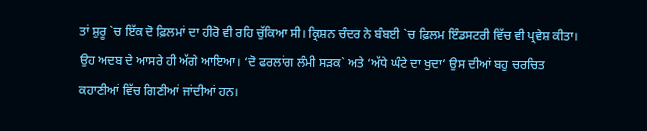ਤਾਂ ਸ਼ੁਰੂ `ਚ ਇੱਕ ਦੋ ਫ਼ਿਲਮਾਂ ਦਾ ਹੀਰੋ ਵੀ ਰਹਿ ਚੁੱਕਿਆ ਸੀ। ਕ੍ਰਿਸ਼ਨ ਚੰਦਰ ਨੇ ਬੰਬਈ `ਚ ਫ਼ਿਲਮ ਇੰਡਸਟਰੀ ਵਿੱਚ ਵੀ ਪ੍ਰਵੇਸ਼ ਕੀਤਾ। ਉਹ ਅਦਬ ਦੇ ਆਸਰੇ ਹੀ ਅੱਗੇ ਆਇਆ। ‘ਦੋ ਫਰਲਾਂਗ ਲੰਮੀ ਸੜਕ` ਅਤੇ ‘ਅੱਧੇ ਘੰਟੇ ਦਾ ਖੁਦਾ’ ਉਸ ਦੀਆਂ ਬਹੁ ਚਰਚਿਤ ਕਹਾਣੀਆਂ ਵਿੱਚ ਗਿਣੀਆਂ ਜਾਂਦੀਆਂ ਹਨ।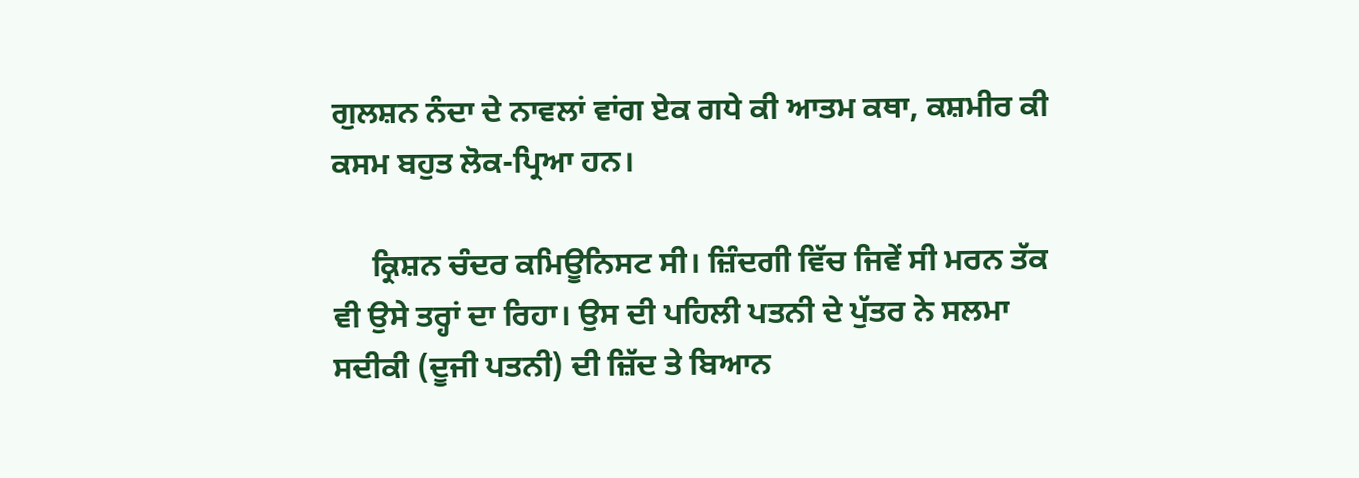ਗੁਲਸ਼ਨ ਨੰਦਾ ਦੇ ਨਾਵਲਾਂ ਵਾਂਗ ਏਕ ਗਧੇ ਕੀ ਆਤਮ ਕਥਾ, ਕਸ਼ਮੀਰ ਕੀ ਕਸਮ ਬਹੁਤ ਲੋਕ-ਪ੍ਰਿਆ ਹਨ।

     ਕ੍ਰਿਸ਼ਨ ਚੰਦਰ ਕਮਿਊਨਿਸਟ ਸੀ। ਜ਼ਿੰਦਗੀ ਵਿੱਚ ਜਿਵੇਂ ਸੀ ਮਰਨ ਤੱਕ ਵੀ ਉਸੇ ਤਰ੍ਹਾਂ ਦਾ ਰਿਹਾ। ਉਸ ਦੀ ਪਹਿਲੀ ਪਤਨੀ ਦੇ ਪੁੱਤਰ ਨੇ ਸਲਮਾ ਸਦੀਕੀ (ਦੂਜੀ ਪਤਨੀ) ਦੀ ਜ਼ਿੱਦ ਤੇ ਬਿਆਨ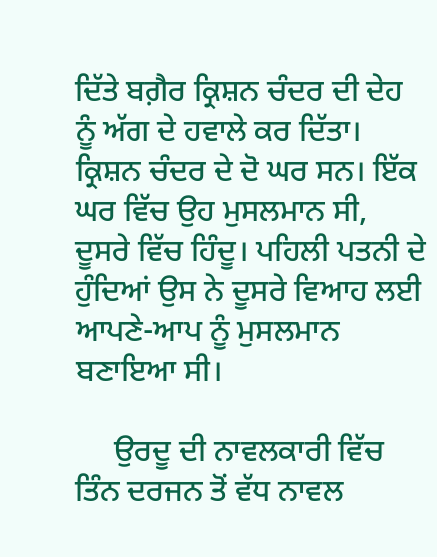ਦਿੱਤੇ ਬਗ਼ੈਰ ਕ੍ਰਿਸ਼ਨ ਚੰਦਰ ਦੀ ਦੇਹ ਨੂੰ ਅੱਗ ਦੇ ਹਵਾਲੇ ਕਰ ਦਿੱਤਾ। ਕ੍ਰਿਸ਼ਨ ਚੰਦਰ ਦੇ ਦੋ ਘਰ ਸਨ। ਇੱਕ ਘਰ ਵਿੱਚ ਉਹ ਮੁਸਲਮਾਨ ਸੀ, ਦੂਸਰੇ ਵਿੱਚ ਹਿੰਦੂ। ਪਹਿਲੀ ਪਤਨੀ ਦੇ ਹੁੰਦਿਆਂ ਉਸ ਨੇ ਦੂਸਰੇ ਵਿਆਹ ਲਈ ਆਪਣੇ-ਆਪ ਨੂੰ ਮੁਸਲਮਾਨ ਬਣਾਇਆ ਸੀ।

     ਉਰਦੂ ਦੀ ਨਾਵਲਕਾਰੀ ਵਿੱਚ ਤਿੰਨ ਦਰਜਨ ਤੋਂ ਵੱਧ ਨਾਵਲ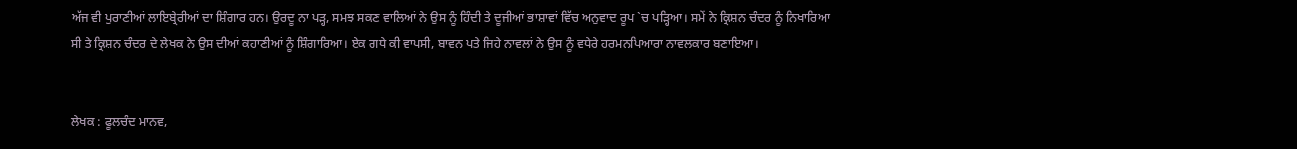ਅੱਜ ਵੀ ਪੁਰਾਣੀਆਂ ਲਾਇਬ੍ਰੇਰੀਆਂ ਦਾ ਸ਼ਿੰਗਾਰ ਹਨ। ਉਰਦੂ ਨਾ ਪੜ੍ਹ, ਸਮਝ ਸਕਣ ਵਾਲਿਆਂ ਨੇ ਉਸ ਨੂੰ ਹਿੰਦੀ ਤੇ ਦੂਜੀਆਂ ਭਾਸ਼ਾਵਾਂ ਵਿੱਚ ਅਨੁਵਾਦ ਰੂਪ `ਚ ਪੜ੍ਹਿਆ। ਸਮੇਂ ਨੇ ਕ੍ਰਿਸ਼ਨ ਚੰਦਰ ਨੂੰ ਨਿਖਾਰਿਆ ਸੀ ਤੇ ਕ੍ਰਿਸ਼ਨ ਚੰਦਰ ਦੇ ਲੇਖਕ ਨੇ ਉਸ ਦੀਆਂ ਕਹਾਣੀਆਂ ਨੂੰ ਸ਼ਿੰਗਾਰਿਆ। ਏਕ ਗਧੇ ਕੀ ਵਾਪਸੀ, ਬਾਵਨ ਪਤੇ ਜਿਹੇ ਨਾਵਲਾਂ ਨੇ ਉਸ ਨੂੰ ਵਧੇਰੇ ਹਰਮਨਪਿਆਰਾ ਨਾਵਲਕਾਰ ਬਣਾਇਆ।


ਲੇਖਕ : ਫੂਲਚੰਦ ਮਾਨਵ,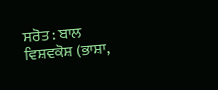ਸਰੋਤ : ਬਾਲ ਵਿਸ਼ਵਕੋਸ਼ (ਭਾਸ਼ਾ,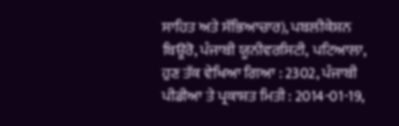ਸਾਹਿਤ ਅਤੇ ਸੱਭਿਆਚਾਰ), ਪਬਲੀਕੇਸ਼ਨ ਬਿਊਰੋ, ਪੰਜਾਬੀ ਯੂਨੀਵਰਸਿਟੀ, ਪਟਿਆਲਾ, ਹੁਣ ਤੱਕ ਵੇਖਿਆ ਗਿਆ : 2302, ਪੰਜਾਬੀ ਪੀਡੀਆ ਤੇ ਪ੍ਰਕਾਸ਼ਤ ਮਿਤੀ : 2014-01-19,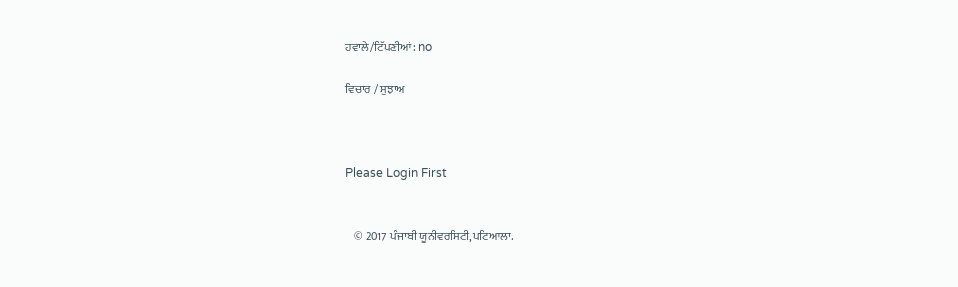ਹਵਾਲੇ/ਟਿੱਪਣੀਆਂ: no

ਵਿਚਾਰ / ਸੁਝਾਅ



Please Login First


    © 2017 ਪੰਜਾਬੀ ਯੂਨੀਵਰਸਿਟੀ,ਪਟਿਆਲਾ.